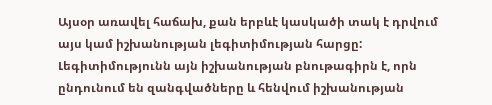Այսօր առավել հաճախ, քան երբևէ կասկածի տակ է դրվում այս կամ իշխանության լեգիտիմության հարցը: Լեգիտիմությունն այն իշխանության բնութագիրն է, որն ընդունում են զանգվածները և հենվում իշխանության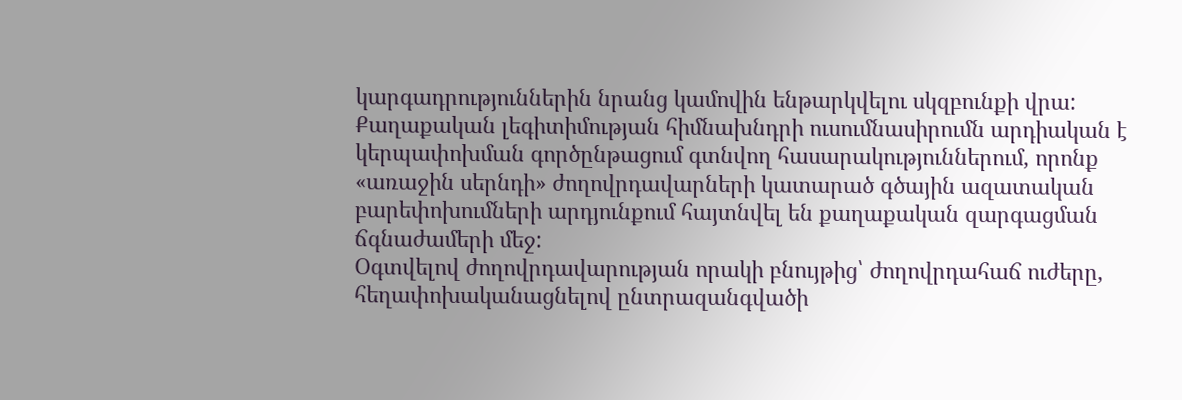կարգադրություններին նրանց կամովին ենթարկվելու սկզբունքի վրա:
Քաղաքական լեգիտիմության հիմնախնդրի ուսումնասիրումն արդիական է կերպափոխման գործընթացում գտնվող հասարակություններում, որոնք «առաջին սերնդի» ժողովրդավարների կատարած գծային ազատական բարեփոխումների արդյունքում հայտնվել են քաղաքական զարգացման ճգնաժամերի մեջ:
Օգտվելով ժողովրդավարության որակի բնույթից՝ ժողովրդահաճ ուժերը, հեղափոխականացնելով ընտրազանգվածի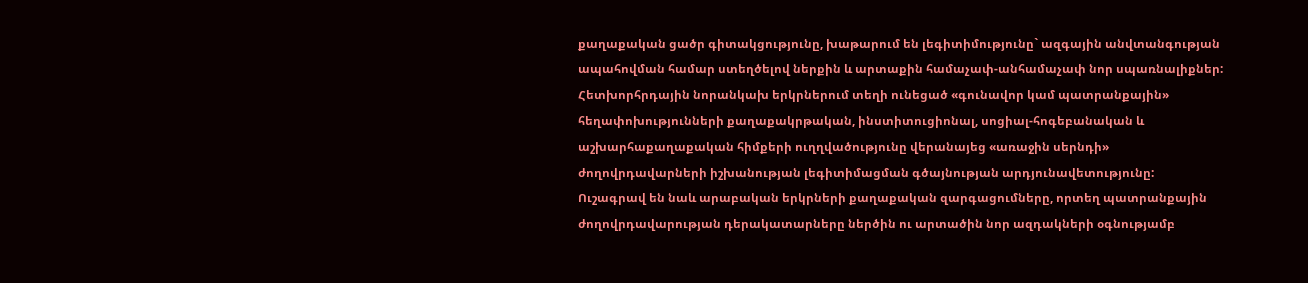քաղաքական ցածր գիտակցությունը, խաթարում են լեգիտիմությունը` ազգային անվտանգության ապահովման համար ստեղծելով ներքին և արտաքին համաչափ-անհամաչափ նոր սպառնալիքներ: Հետխորհրդային նորանկախ երկրներում տեղի ունեցած «գունավոր կամ պատրանքային» հեղափոխությունների քաղաքակրթական, ինստիտուցիոնալ, սոցիալ-հոգեբանական և աշխարհաքաղաքական հիմքերի ուղղվածությունը վերանայեց «առաջին սերնդի» ժողովրդավարների իշխանության լեգիտիմացման գծայնության արդյունավետությունը:
Ուշագրավ են նաև արաբական երկրների քաղաքական զարգացումները, որտեղ պատրանքային ժողովրդավարության դերակատարները ներծին ու արտածին նոր ազդակների օգնությամբ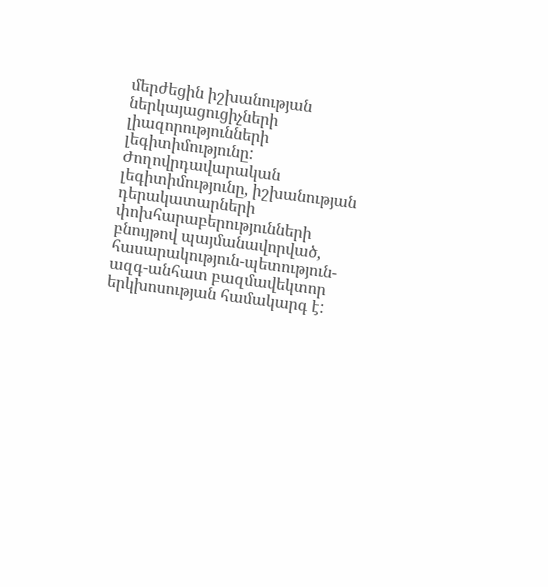մերժեցին իշխանության ներկայացուցիչների լիազորությունների լեգիտիմությունը:
Ժողովրդավարական լեգիտիմությունը, իշխանության դերակատարների փոխհարաբերությունների բնույթով պայմանավորված, հասարակություն-պետություն-ազգ-անհատ բազմավեկտոր երկխոսության համակարգ է: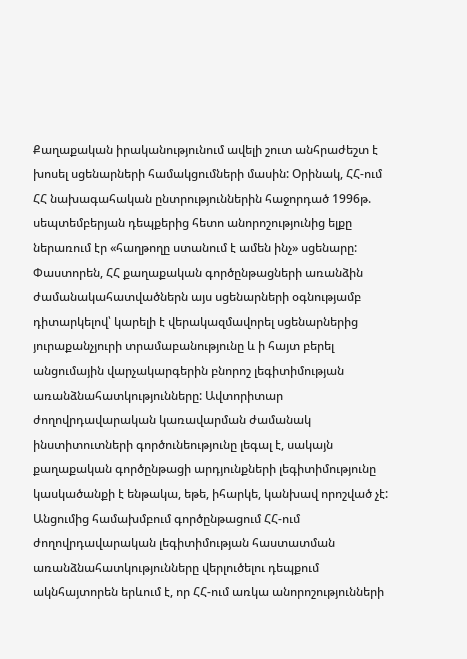Քաղաքական իրականությունում ավելի շուտ անհրաժեշտ է խոսել սցենարների համակցումների մասին: Օրինակ, ՀՀ-ում ՀՀ նախագահական ընտրություններին հաջորդած 1996թ. սեպտեմբերյան դեպքերից հետո անորոշությունից ելքը ներառում էր «հաղթողը ստանում է ամեն ինչ» սցենարը: Փաստորեն, ՀՀ քաղաքական գործընթացների առանձին ժամանակահատվածներն այս սցենարների օգնությամբ դիտարկելով՝ կարելի է վերակազմավորել սցենարներից յուրաքանչյուրի տրամաբանությունը և ի հայտ բերել անցումային վարչակարգերին բնորոշ լեգիտիմության առանձնահատկությունները: Ավտորիտար ժողովրդավարական կառավարման ժամանակ ինստիտուտների գործունեությունը լեգալ է, սակայն քաղաքական գործընթացի արդյունքների լեգիտիմությունը կասկածանքի է ենթակա, եթե, իհարկե, կանխավ որոշված չէ:
Անցումից համախմբում գործընթացում ՀՀ-ում ժողովրդավարական լեգիտիմության հաստատման առանձնահատկությունները վերլուծելու դեպքում ակնհայտորեն երևում է, որ ՀՀ-ում առկա անորոշությունների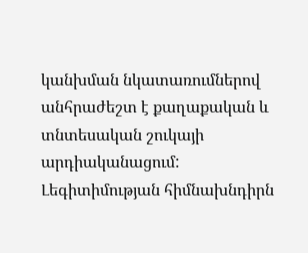կանխման նկատառումներով անհրաժեշտ է քաղաքական և տնտեսական շուկայի արդիականացում:
Լեգիտիմության հիմնախնդիրն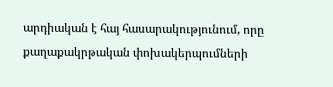արդիական է հայ հասարակությունում, որը քաղաքակրթական փոխակերպումների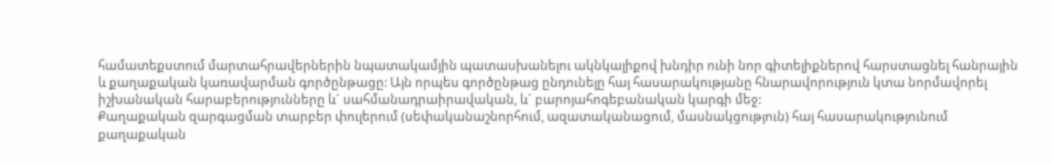համատեքստում մարտահրավերներին նպատակամյին պատասխանելու ակնկալիքով խնդիր ունի նոր գիտելիքներով հարստացնել հանրային և քաղաքական կառավարման գործընթացը: Այն որպես գործընթաց ընդունելը հայ հասարակությանը հնարավորություն կտա նորմավորել իշխանական հարաբերությունները և´ սահմանադրաիրավական, և´ բարոյահոգեբանական կարգի մեջ:
Քաղաքական զարգացման տարբեր փուլերում (սեփականաշնորհում, ազատականացում, մասնակցություն) հայ հասարակությունում քաղաքական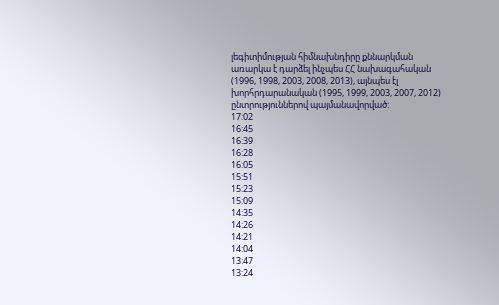լեգիտիմության հիմնախնդիրը քննարկման առարկա է դարձել ինչպես ՀՀ նախագահական (1996, 1998, 2003, 2008, 2013), այնպես էլ խորհրդարանական (1995, 1999, 2003, 2007, 2012) ընտրություններով պայմանավորված:
17:02
16:45
16:39
16:28
16:05
15:51
15:23
15:09
14:35
14:26
14:21
14:04
13:47
13:24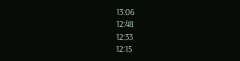13:06
12:48
12:33
12:15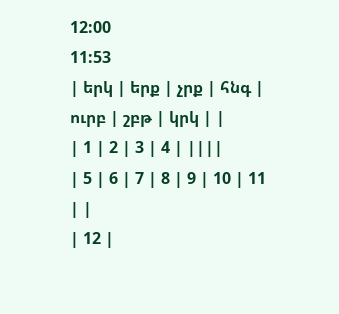12:00
11:53
| երկ | երք | չրք | հնգ | ուրբ | շբթ | կրկ | |
| 1 | 2 | 3 | 4 | ||||
| 5 | 6 | 7 | 8 | 9 | 10 | 11 | |
| 12 |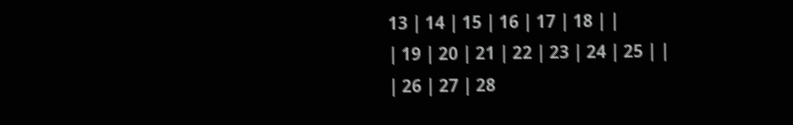13 | 14 | 15 | 16 | 17 | 18 | |
| 19 | 20 | 21 | 22 | 23 | 24 | 25 | |
| 26 | 27 | 28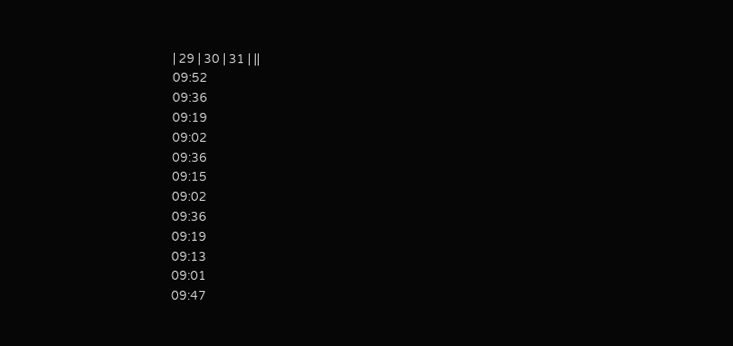| 29 | 30 | 31 | ||
09:52
09:36
09:19
09:02
09:36
09:15
09:02
09:36
09:19
09:13
09:01
09:47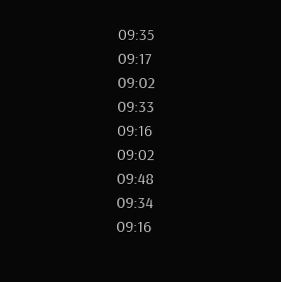09:35
09:17
09:02
09:33
09:16
09:02
09:48
09:34
09:16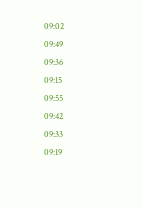09:02
09:49
09:36
09:15
09:55
09:42
09:33
09:19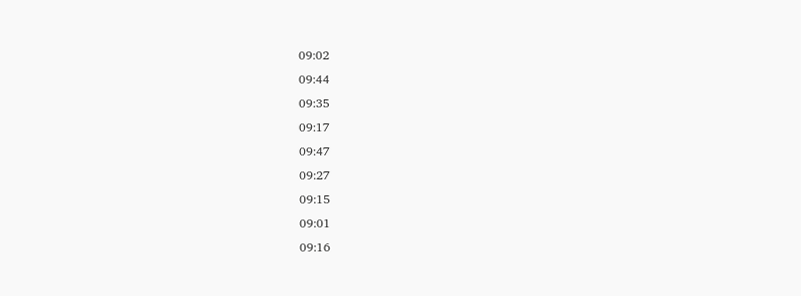09:02
09:44
09:35
09:17
09:47
09:27
09:15
09:01
09:16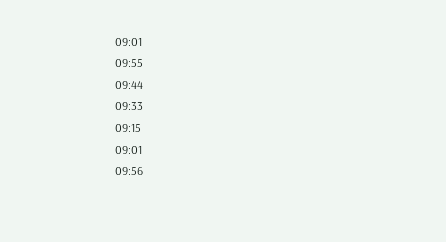09:01
09:55
09:44
09:33
09:15
09:01
09:56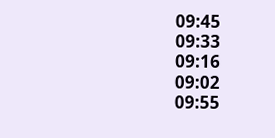09:45
09:33
09:16
09:02
09:55